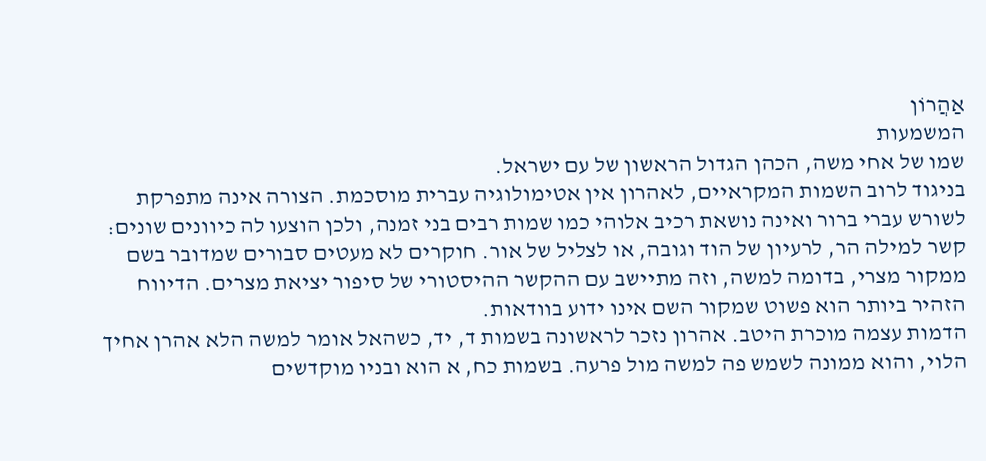אַהֲרוֹן
המשמעות
שמו של אחי משה, הכהן הגדול הראשון של עם ישראל.
בניגוד לרוב השמות המקראיים, לאהרון אין אטימולוגיה עברית מוסכמת. הצורה אינה מתפרקת לשורש עברי ברור ואינה נושאת רכיב אלוהי כמו שמות רבים בני זמנה, ולכן הוצעו לה כיוונים שונים: קשר למילה הר, לרעיון של הוד וגובה, או לצליל של אור. חוקרים לא מעטים סבורים שמדובר בשם ממקור מצרי, בדומה למשה, וזה מתיישב עם ההקשר ההיסטורי של סיפור יציאת מצרים. הדיווח הזהיר ביותר הוא פשוט שמקור השם אינו ידוע בוודאות.
הדמות עצמה מוכרת היטב. אהרון נזכר לראשונה בשמות ד, יד, כשהאל אומר למשה הלא אהרן אחיך הלוי, והוא ממונה לשמש פה למשה מול פרעה. בשמות כח, א הוא ובניו מוקדשים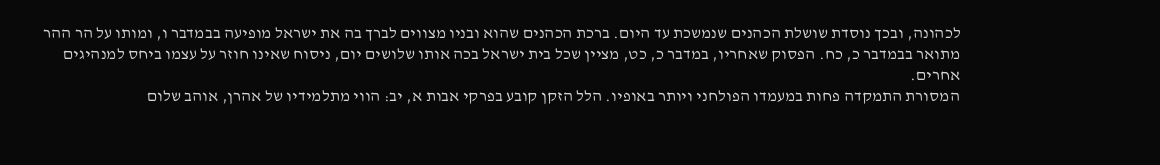לכהונה, ובכך נוסדת שושלת הכהנים שנמשכת עד היום. ברכת הכהנים שהוא ובניו מצווים לברך בה את ישראל מופיעה בבמדבר ו, ומותו על הר ההר מתואר בבמדבר כ, כח. הפסוק שאחריו, במדבר כ, כט, מציין שכל בית ישראל בכה אותו שלושים יום, ניסוח שאינו חוזר על עצמו ביחס למנהיגים אחרים.
המסורת התמקדה פחות במעמדו הפולחני ויותר באופיו. הלל הזקן קובע בפרקי אבות א, יב: הווי מתלמידיו של אהרן, אוהב שלום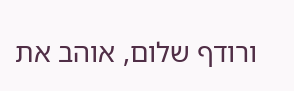ורודף שלום, אוהב את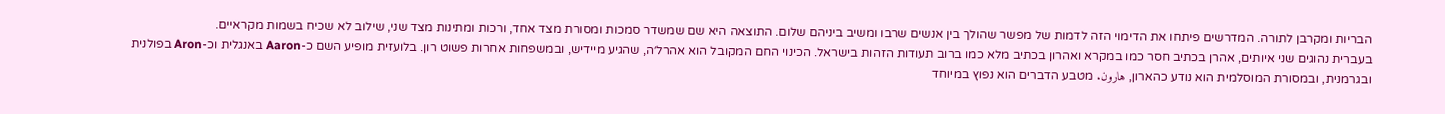הבריות ומקרבן לתורה. המדרשים פיתחו את הדימוי הזה לדמות של מפשר שהולך בין אנשים שרבו ומשיב ביניהם שלום. התוצאה היא שם שמשדר סמכות ומסורת מצד אחד, ורכות ומתינות מצד שני, שילוב לא שכיח בשמות מקראיים.
בעברית נהוגים שני איותים, אהרן בכתיב חסר כמו במקרא ואהרון בכתיב מלא כמו ברוב תעודות הזהות בישראל. הכינוי החם המקובל הוא אהרל׳ה, שהגיע מיידיש, ובמשפחות אחרות פשוט רון. בלועזית מופיע השם כ-Aaron באנגלית וכ-Aron בפולנית ובגרמנית, ובמסורת המוסלמית הוא נודע כהארון, هارون. מטבע הדברים הוא נפוץ במיוחד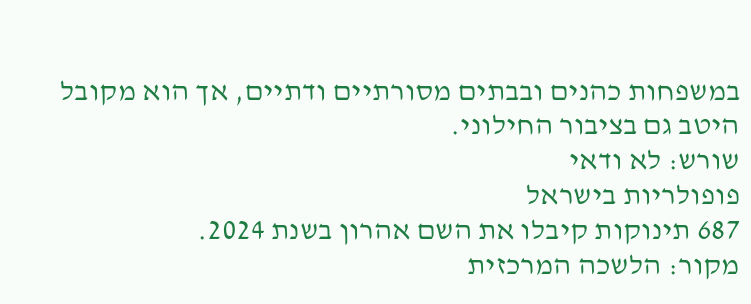במשפחות כהנים ובבתים מסורתיים ודתיים, אך הוא מקובל היטב גם בציבור החילוני.
שורש: לא ודאי
פופולריות בישראל
687 תינוקות קיבלו את השם אהרון בשנת 2024.
מקור: הלשכה המרכזית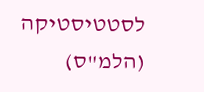לסטטיסטיקה (הלמ"ס)